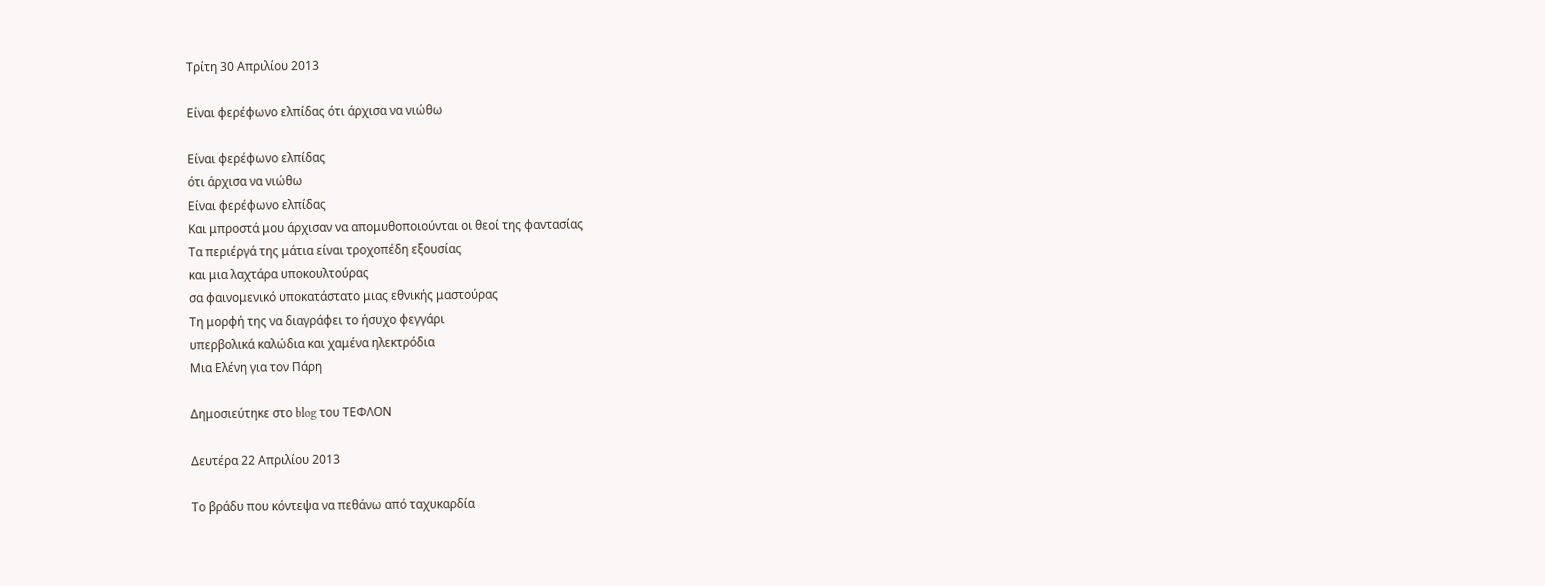Τρίτη 30 Απριλίου 2013

Είναι φερέφωνο ελπίδας ότι άρχισα να νιώθω

Είναι φερέφωνο ελπίδας
ότι άρχισα να νιώθω
Είναι φερέφωνο ελπίδας
Και μπροστά μου άρχισαν να απομυθοποιούνται οι θεοί της φαντασίας
Τα περιέργά της μάτια είναι τροχοπέδη εξουσίας
και μια λαχτάρα υποκουλτούρας
σα φαινομενικό υποκατάστατο μιας εθνικής μαστούρας
Τη μορφή της να διαγράφει το ήσυχο φεγγάρι
υπερβολικά καλώδια και χαμένα ηλεκτρόδια
Μια Ελένη για τον Πάρη

Δημοσιεύτηκε στο blog του ΤΕΦΛΟΝ

Δευτέρα 22 Απριλίου 2013

Το βράδυ που κόντεψα να πεθάνω από ταχυκαρδία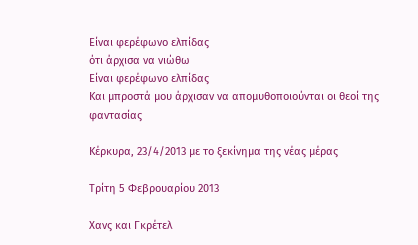Είναι φερέφωνο ελπίδας
ότι άρχισα να νιώθω
Είναι φερέφωνο ελπίδας
Και μπροστά μου άρχισαν να απομυθοποιούνται οι θεοί της φαντασίας

Κέρκυρα, 23/4/2013 με το ξεκίνημα της νέας μέρας

Τρίτη 5 Φεβρουαρίου 2013

Χανς και Γκρέτελ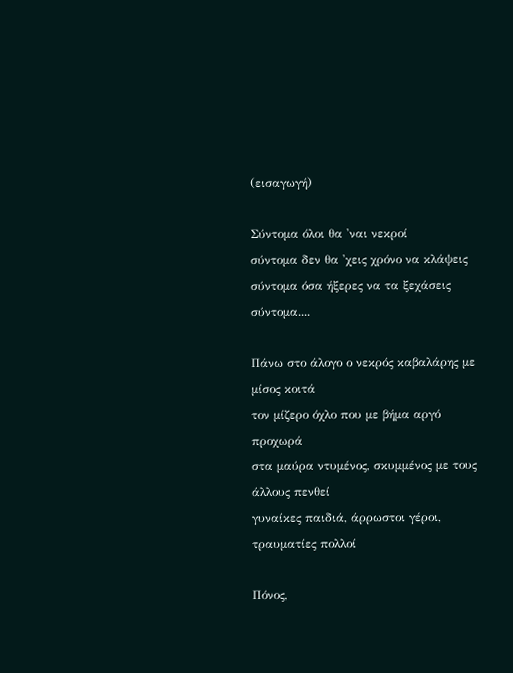(εισαγωγή)

Σύντομα όλοι θα 'ναι νεκροί
σύντομα δεν θα 'χεις χρόνο να κλάψεις
σύντομα όσα ήξερες να τα ξεχάσεις
σύντομα....

Πάνω στο άλογο ο νεκρός καβαλάρης με μίσος κοιτά
τον μίζερο όχλο που με βήμα αργό προχωρά
στα μαύρα ντυμένος, σκυμμένος με τους άλλους πενθεί
γυναίκες παιδιά, άρρωστοι γέροι, τραυματίες πολλοί

Πόνος,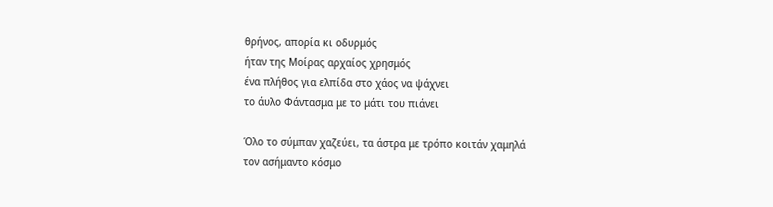θρήνος, απορία κι οδυρμός
ήταν της Μοίρας αρχαίος χρησμός
ένα πλήθος για ελπίδα στο χάος να ψάχνει
το άυλο Φάντασμα με το μάτι του πιάνει

Όλο το σύμπαν χαζεύει, τα άστρα με τρόπο κοιτάν χαμηλά
τον ασήμαντο κόσμο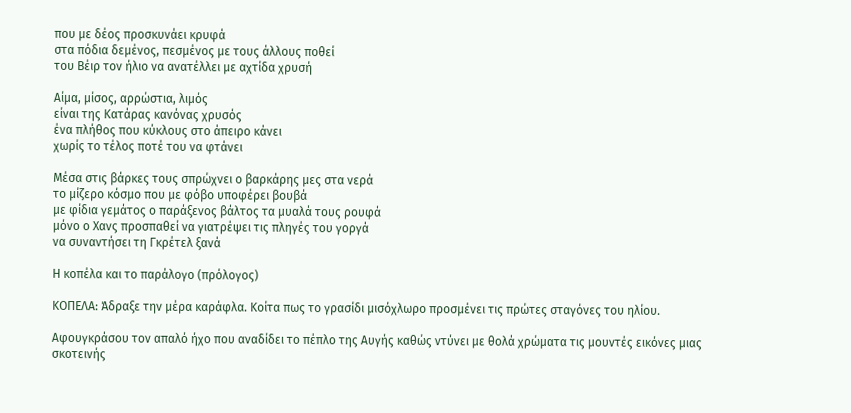που με δέος προσκυνάει κρυφά
στα πόδια δεμένος, πεσμένος με τους άλλους ποθεί
του Βέιρ τον ήλιο να ανατέλλει με αχτίδα χρυσή

Αίμα, μίσος, αρρώστια, λιμός
είναι της Κατάρας κανόνας χρυσός
ένα πλήθος που κύκλους στο άπειρο κάνει
χωρίς το τέλος ποτέ του να φτάνει

Μέσα στις βάρκες τους σπρώχνει ο βαρκάρης μες στα νερά
το μίζερο κόσμο που με φόβο υποφέρει βουβά
με φίδια γεμάτος ο παράξενος βάλτος τα μυαλά τους ρουφά
μόνο ο Χανς προσπαθεί να γιατρέψει τις πληγές του γοργά
να συναντήσει τη Γκρέτελ ξανά

Η κοπέλα και το παράλογο (πρόλογος)

ΚΟΠΕΛΑ: Άδραξε την μέρα καράφλα. Κοίτα πως το γρασίδι μισόχλωρο προσμένει τις πρώτες σταγόνες του ηλίου.

Αφουγκράσου τον απαλό ήχο που αναδίδει το πέπλο της Αυγής καθώς ντύνει με θολά χρώματα τις μουντές εικόνες μιας σκοτεινής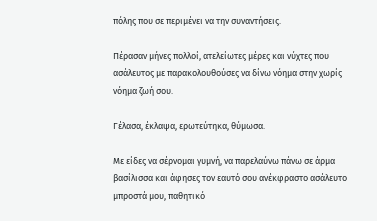πόλης που σε περιμένει να την συναντήσεις.

Πέρασαν μήνες πολλοί, ατελείωτες μέρες και νύχτες που ασάλευτος με παρακολουθούσες να δίνω νόημα στην χωρίς νόημα ζωή σου.

Γέλασα, έκλαψα, ερωτεύτηκα, θύμωσα.

Με είδες να σέρνομαι γυμνή, να παρελαύνω πάνω σε άρμα βασίλισσα και άφησες τον εαυτό σου ανέκφραστο ασάλευτο μπροστά μου, παθητικό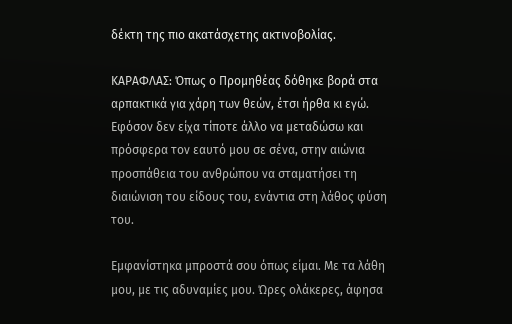δέκτη της πιο ακατάσχετης ακτινοβολίας.

ΚΑΡΑΦΛΑΣ: Όπως ο Προμηθέας δόθηκε βορά στα αρπακτικά για χάρη των θεών, έτσι ήρθα κι εγώ. Εφόσον δεν είχα τίποτε άλλο να μεταδώσω και πρόσφερα τον εαυτό μου σε σένα, στην αιώνια προσπάθεια του ανθρώπου να σταματήσει τη διαιώνιση του είδους του, ενάντια στη λάθος φύση του.

Εμφανίστηκα μπροστά σου όπως είμαι. Με τα λάθη μου, με τις αδυναμίες μου. Ώρες ολάκερες, άφησα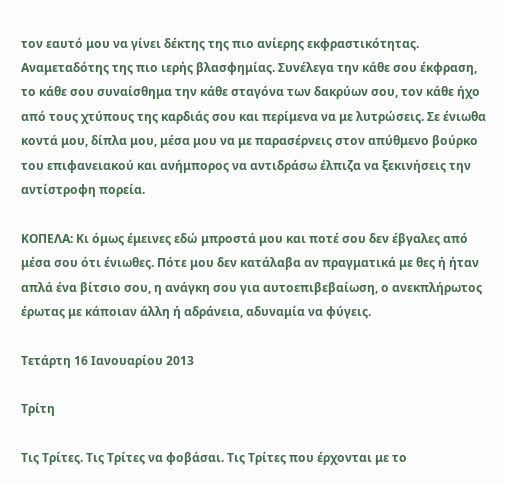τον εαυτό μου να γίνει δέκτης της πιο ανίερης εκφραστικότητας. Αναμεταδότης της πιο ιερής βλασφημίας. Συνέλεγα την κάθε σου έκφραση, το κάθε σου συναίσθημα την κάθε σταγόνα των δακρύων σου, τον κάθε ήχο από τους χτύπους της καρδιάς σου και περίμενα να με λυτρώσεις. Σε ένιωθα κοντά μου, δίπλα μου, μέσα μου να με παρασέρνεις στον απύθμενο βούρκο του επιφανειακού και ανήμπορος να αντιδράσω έλπιζα να ξεκινήσεις την αντίστροφη πορεία.

ΚΟΠΕΛΑ: Κι όμως έμεινες εδώ μπροστά μου και ποτέ σου δεν έβγαλες από μέσα σου ότι ένιωθες. Πότε μου δεν κατάλαβα αν πραγματικά με θες ή ήταν απλά ένα βίτσιο σου, η ανάγκη σου για αυτοεπιβεβαίωση, ο ανεκπλήρωτος έρωτας με κάποιαν άλλη ή αδράνεια, αδυναμία να φύγεις.

Τετάρτη 16 Ιανουαρίου 2013

Τρίτη

Τις Τρίτες. Τις Τρίτες να φοβάσαι. Τις Τρίτες που έρχονται με το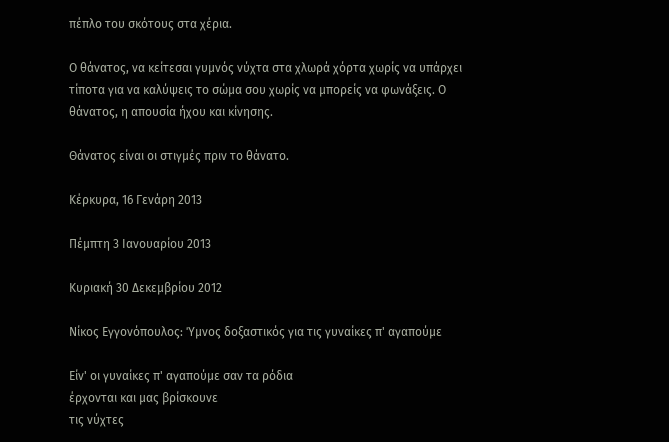πέπλο του σκότους στα χέρια.

Ο θάνατος, να κείτεσαι γυμνός νύχτα στα χλωρά χόρτα χωρίς να υπάρχει τίποτα για να καλύψεις το σώμα σου χωρίς να μπορείς να φωνάξεις. Ο θάνατος, η απουσία ήχου και κίνησης.

Θάνατος είναι οι στιγμές πριν το θάνατο.

Κέρκυρα, 16 Γενάρη 2013

Πέμπτη 3 Ιανουαρίου 2013

Κυριακή 30 Δεκεμβρίου 2012

Νίκος Εγγονόπουλος: Ύμνος δοξαστικός για τις γυναίκες π' αγαπούμε

Είν' οι γυναίκες π' αγαπούμε σαν τα ρόδια
έρχονται και μας βρίσκουνε
τις νύχτες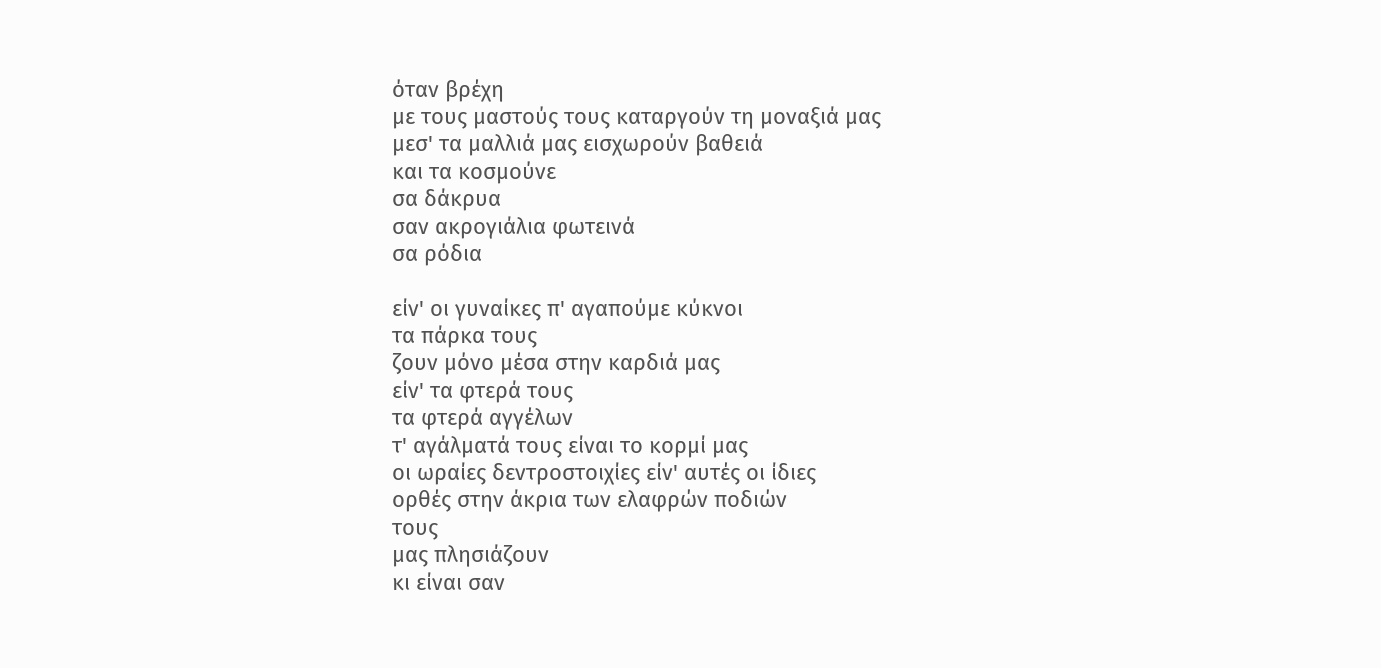όταν βρέχη
με τους μαστούς τους καταργούν τη μοναξιά μας
μεσ' τα μαλλιά μας εισχωρούν βαθειά
και τα κοσμούνε
σα δάκρυα
σαν ακρογιάλια φωτεινά
σα ρόδια

είν' οι γυναίκες π' αγαπούμε κύκνοι
τα πάρκα τους
ζουν μόνο μέσα στην καρδιά μας
είν' τα φτερά τους
τα φτερά αγγέλων
τ' αγάλματά τους είναι το κορμί μας
οι ωραίες δεντροστοιχίες είν' αυτές οι ίδιες
ορθές στην άκρια των ελαφρών ποδιών
τους
μας πλησιάζουν
κι είναι σαν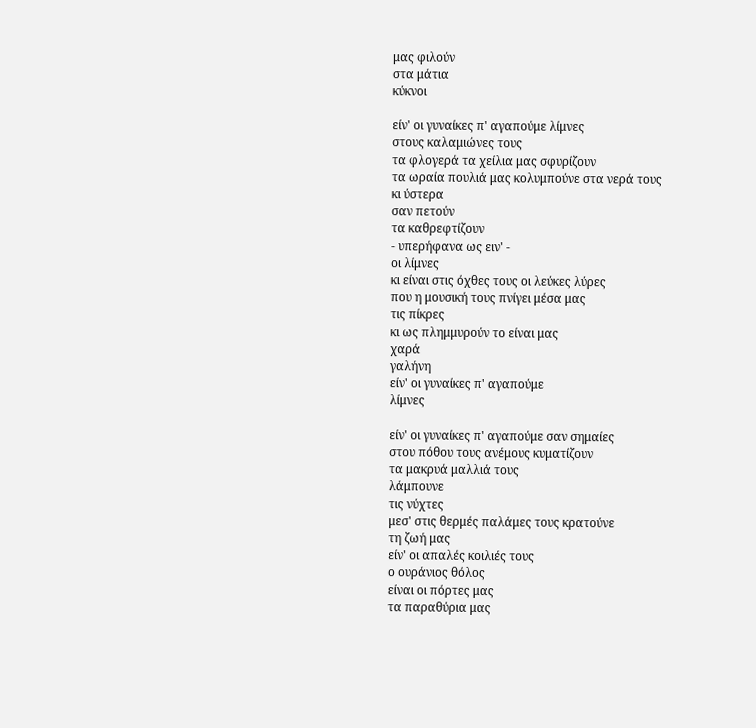μας φιλούν
στα μάτια
κύκνοι

είν' οι γυναίκες π' αγαπούμε λίμνες
στους καλαμιώνες τους
τα φλογερά τα χείλια μας σφυρίζουν
τα ωραία πουλιά μας κολυμπούνε στα νερά τους
κι ύστερα
σαν πετούν
τα καθρεφτίζουν
- υπερήφανα ως ειν' -
οι λίμνες
κι είναι στις όχθες τους οι λεύκες λύρες
που η μουσική τους πνίγει μέσα μας
τις πίκρες
κι ως πλημμυρούν το είναι μας
χαρά
γαλήνη
είν' οι γυναίκες π' αγαπούμε
λίμνες

είν' οι γυναίκες π' αγαπούμε σαν σημαίες
στου πόθου τους ανέμους κυματίζουν
τα μακρυά μαλλιά τους
λάμπουνε
τις νύχτες
μεσ' στις θερμές παλάμες τους κρατούνε
τη ζωή μας
είν' οι απαλές κοιλιές τους
ο ουράνιος θόλος
είναι οι πόρτες μας
τα παραθύρια μας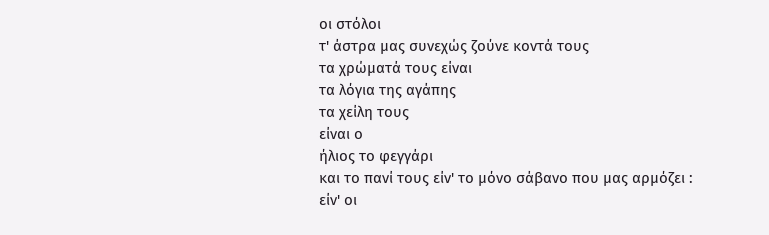οι στόλοι
τ' άστρα μας συνεχώς ζούνε κοντά τους
τα χρώματά τους είναι
τα λόγια της αγάπης
τα χείλη τους
είναι ο
ήλιος το φεγγάρι
και το πανί τους είν' το μόνο σάβανο που μας αρμόζει :
είν' οι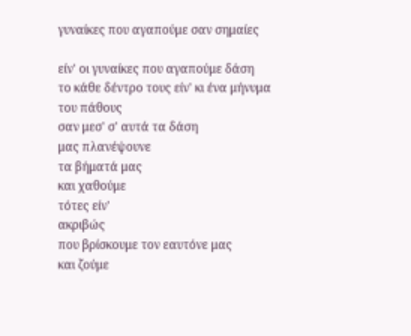γυναίκες που αγαπούμε σαν σημαίες

είν' οι γυναίκες που αγαπούμε δάση
το κάθε δέντρο τους είν' κι ένα μήνυμα του πάθους
σαν μεσ' σ' αυτά τα δάση
μας πλανέψουνε
τα βήματά μας
και χαθούμε
τότες είν'
ακριβώς
που βρίσκουμε τον εαυτόνε μας
και ζούμε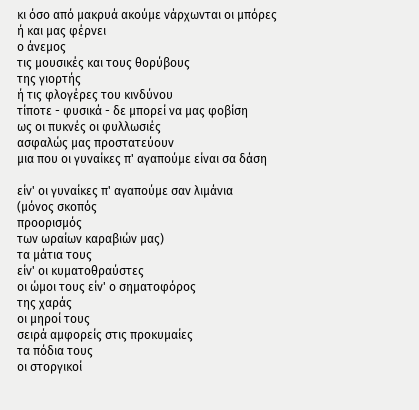κι όσο από μακρυά ακούμε νάρχωνται οι μπόρες
ή και μας φέρνει
ο άνεμος
τις μουσικές και τους θορύβους
της γιορτής
ή τις φλογέρες του κινδύνου
τίποτε - φυσικά - δε μπορεί να μας φοβίση
ως οι πυκνές οι φυλλωσιές
ασφαλώς μας προστατεύουν
μια που οι γυναίκες π' αγαπούμε είναι σα δάση

είν' οι γυναίκες π' αγαπούμε σαν λιμάνια
(μόνος σκοπός
προορισμός
των ωραίων καραβιών μας)
τα μάτια τους
είν' οι κυματοθραύστες
οι ώμοι τους είν' ο σηματοφόρος
της χαράς
οι μηροί τους
σειρά αμφορείς στις προκυμαίες
τα πόδια τους
οι στοργικοί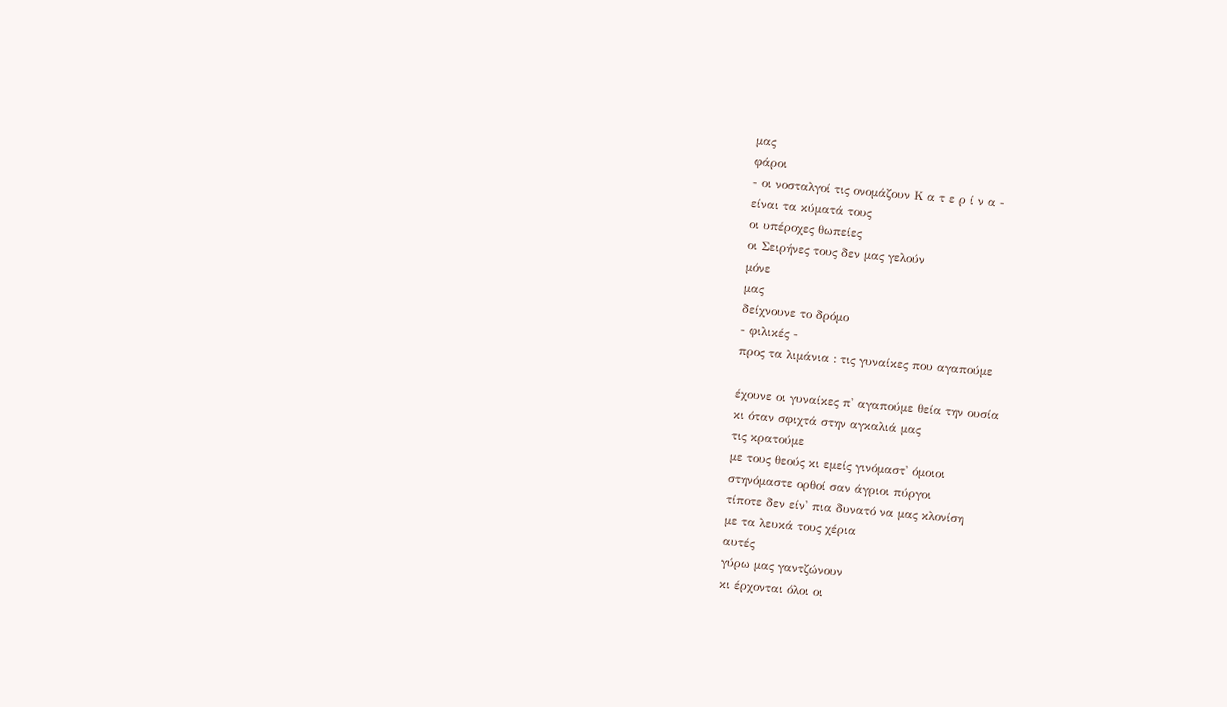μας
φάροι
- οι νοσταλγοί τις ονομάζουν Κ α τ ε ρ ί ν α -
είναι τα κύματά τους
οι υπέροχες θωπείες
οι Σειρήνες τους δεν μας γελούν
μόνε
μας
δείχνουνε το δρόμο
- φιλικές -
προς τα λιμάνια : τις γυναίκες που αγαπούμε

έχουνε οι γυναίκες π' αγαπούμε θεία την ουσία
κι όταν σφιχτά στην αγκαλιά μας
τις κρατούμε
με τους θεούς κι εμείς γινόμαστ' όμοιοι
στηνόμαστε ορθοί σαν άγριοι πύργοι
τίποτε δεν είν' πια δυνατό να μας κλονίση
με τα λευκά τους χέρια
αυτές
γύρω μας γαντζώνουν
κι έρχονται όλοι οι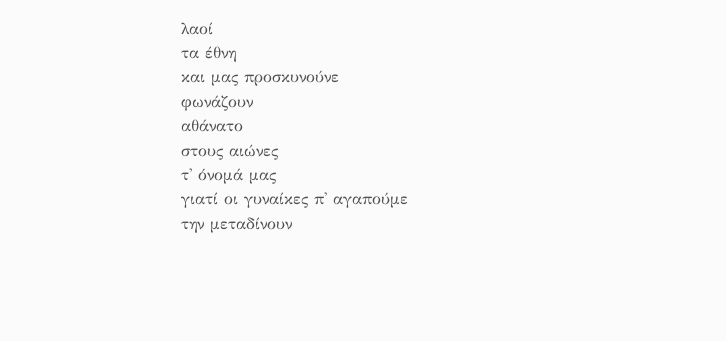λαοί
τα έθνη
και μας προσκυνούνε
φωνάζουν
αθάνατο
στους αιώνες
τ' όνομά μας
γιατί οι γυναίκες π' αγαπούμε
την μεταδίνουν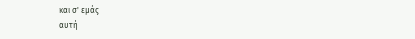και σ' εμάς
αυτή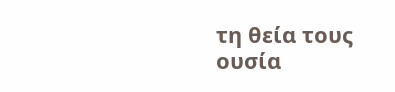τη θεία τους
ουσία